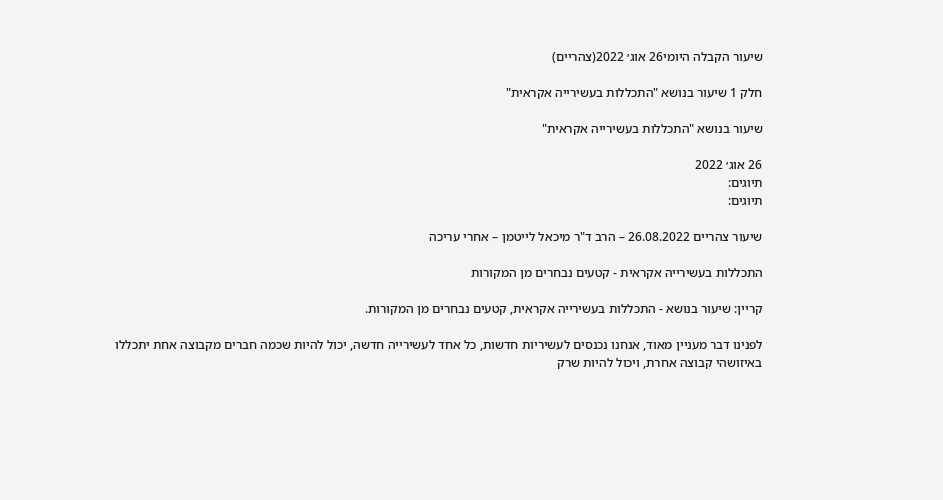שיעור הקבלה היומי26 אוג׳ 2022(צהריים)

חלק 1 שיעור בנושא "התכללות בעשירייה אקראית"

שיעור בנושא "התכללות בעשירייה אקראית"

26 אוג׳ 2022
תיוגים:
תיוגים:

שיעור צהריים 26.08.2022 – הרב ד"ר מיכאל לייטמן – אחרי עריכה

התכללות בעשירייה אקראית - קטעים נבחרים מן המקורות

קריין: שיעור בנושא - התכללות בעשירייה אקראית, קטעים נבחרים מן המקורות.

לפנינו דבר מעניין מאוד, אנחנו נכנסים לעשיריות חדשות, כל אחד לעשירייה חדשה, יכול להיות שכמה חברים מקבוצה אחת יתכללו באיזושהי קבוצה אחרת, ויכול להיות שרק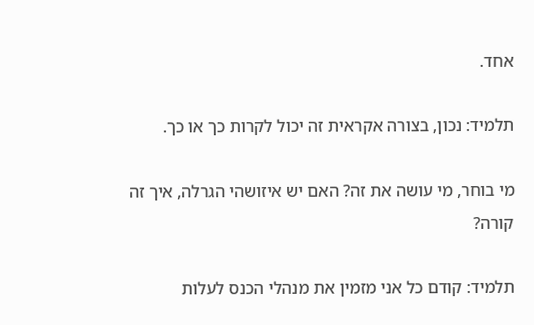אחד.

תלמיד: נכון, בצורה אקראית זה יכול לקרות כך או כך.

מי בוחר, מי עושה את זה? האם יש איזושהי הגרלה, איך זה קורה?

תלמיד: קודם כל אני מזמין את מנהלי הכנס לעלות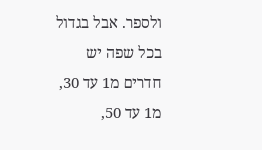ולספר. אבל בגדול בכל שפה יש חדרים מ1 עד 30, מ1 עד 50,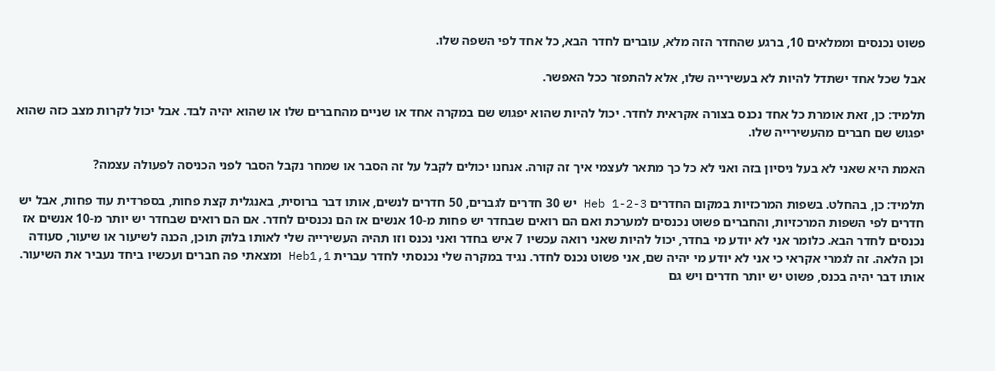פשוט נכנסים וממלאים 10, ברגע שהחדר הזה מלא, עוברים לחדר הבא, כל אחד לפי השפה שלו.

אבל שכל אחד ישתדל להיות לא בעשירייה שלו, אלא להתפזר ככל האפשר.

תלמיד: כן, זאת אומרת כל אחד נכנס בצורה אקראית לחדר. יכול להיות שהוא יפגוש שם במקרה אחד או שניים מהחברים שלו או שהוא יהיה לבד. אבל יכול לקרות מצב כזה שהוא יפגוש שם חברים מהעשירייה שלו.

האמת היא שאני לא בעל ניסיון בזה ואני לא כל כך מתאר לעצמי איך זה קורה. אנחנו יכולים לקבל על זה הסבר או שמחר נקבל הסבר לפני הכניסה לפעולה עצמה?

תלמיד: כן, בהחלט. בשפות המרכזיות במקום החדרים Heb 1-2-3 יש 30 חדרים לגברים, 50 חדרים לנשים, אותו דבר ברוסית, באנגלית קצת פחות, בספרדית עוד פחות, אבל יש חדרים לפי השפות המרכזיות, והחברים פשוט נכנסים למערכת ואם הם רואים שבחדר יש פחות מ-10 אנשים אז הם נכנסים לחדר. אם הם רואים שבחדר יש יותר מ-10 אנשים אז נכנסים לחדר הבא. כלומר אני לא יודע מי בחדר, יכול להיות שאני רואה עכשיו 7 איש בחדר ואני נכנס וזו תהיה העשירייה שלי לאותו בלוק תוכן, הכנה לשיעור או שיעור, סעודה וכן הלאה. זה לגמרי אקראי כי אני לא יודע מי יהיה שם, אני פשוט נכנס לחדר. נגיד במקרה שלי נכנסתי לחדר עברית 1,Heb1 ומצאתי פה חברים ועכשיו ביחד נעביר את השיעור. אותו דבר יהיה בכנס, פשוט יש יותר חדרים ויש גם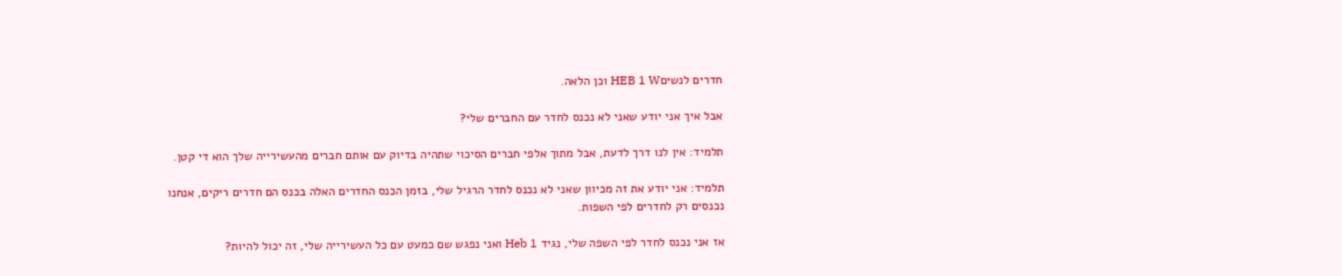חדרים לנשיםHEB 1 W וכן הלאה.

אבל איך אני יודע שאני לא נכנס לחדר עם החברים שלי?

תלמיד: אין לנו דרך לדעת, אבל מתוך אלפי חברים הסיכוי שתהיה בדיוק עם אותם חברים מהעשירייה שלך הוא די קטן.

תלמיד: אני יודע את זה מכיוון שאני לא נכנס לחדר הרגיל שלי, בזמן הכנס החדרים האלה בכנס הם חדרים ריקים, אנחנו נכנסים רק לחדרים לפי השפות.

אז אני נכנס לחדר לפי השפה שלי, נגיד Heb 1 ואני נפגש שם כמעט עם כל העשירייה שלי, זה יכול להיות?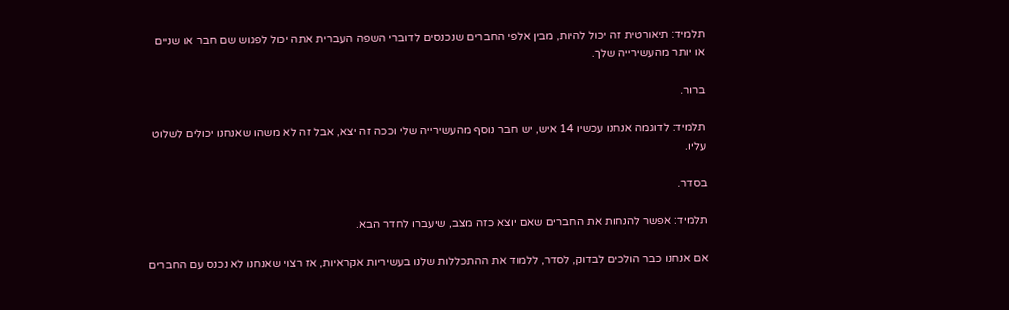תלמיד: תיאורטית זה יכול להיות, מבין אלפי החברים שנכנסים לדוברי השפה העברית אתה יכול לפגוש שם חבר או שניים או יותר מהעשירייה שלך.

ברור.

תלמיד: לדוגמה אנחנו עכשיו 14 איש, יש חבר נוסף מהעשירייה שלי וככה זה יצא, אבל זה לא משהו שאנחנו יכולים לשלוט עליו.

בסדר.

תלמיד: אפשר להנחות את החברים שאם יוצא כזה מצב, שיעברו לחדר הבא.

אם אנחנו כבר הולכים לבדוק, לסדר, ללמוד את ההתכללות שלנו בעשיריות אקראיות, אז רצוי שאנחנו לא נכנס עם החברים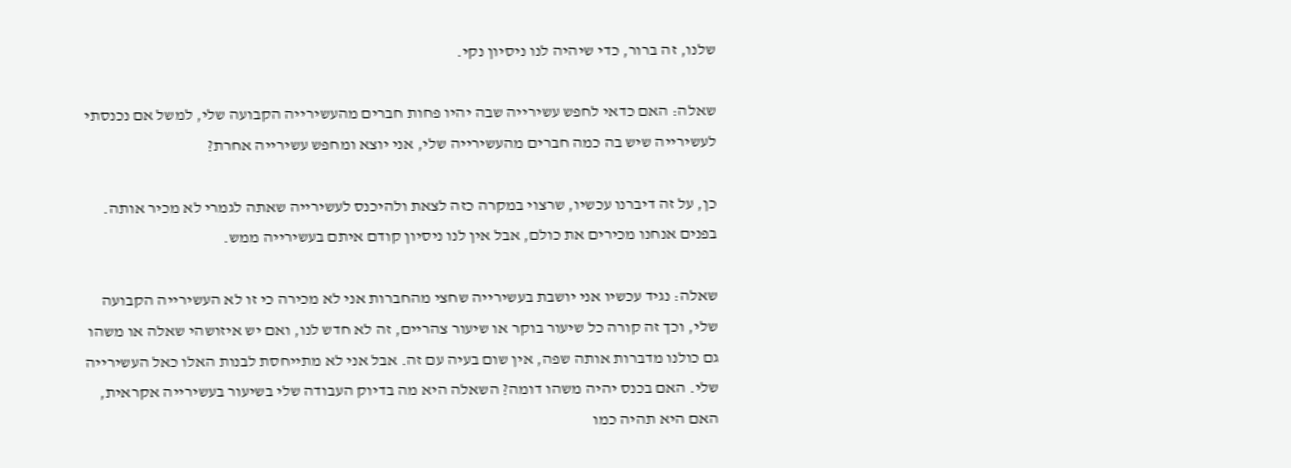שלנו, זה ברור, כדי שיהיה לנו ניסיון נקי.

שאלה: האם כדאי לחפש עשירייה שבה יהיו פחות חברים מהעשירייה הקבועה שלי, למשל אם נכנסתי לעשירייה שיש בה כמה חברים מהעשירייה שלי, אני יוצא ומחפש עשירייה אחרת?

כן, על זה דיברנו עכשיו, שרצוי במקרה כזה לצאת ולהיכנס לעשירייה שאתה לגמרי לא מכיר אותה. בפנים אנחנו מכירים את כולם, אבל אין לנו ניסיון קודם איתם בעשירייה ממש.

שאלה: נגיד עכשיו אני יושבת בעשירייה שחצי מהחברות אני לא מכירה כי זו לא העשירייה הקבועה שלי, וכך זה קורה כל שיעור בוקר או שיעור צהריים, זה לא חדש לנו, ואם יש איזושהי שאלה או משהו גם כולנו מדברות אותה שפה, אין שום בעיה עם זה. אבל אני לא מתייחסת לבנות האלו כאל העשירייה שלי. האם בכנס יהיה משהו דומה? השאלה היא מה בדיוק העבודה שלי בשיעור בעשירייה אקראית, האם היא תהיה כמו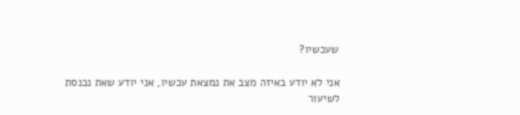שעכשיו?

אני לא יודע באיזה מצב את נמצאת עכשיו, אני יודע שאת נכנסת לשיעור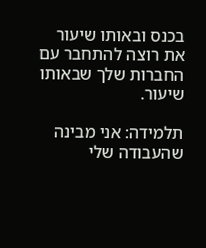בכנס ובאותו שיעור את רוצה להתחבר עם החברות שלך שבאותו שיעור.

תלמידה: אני מבינה שהעבודה שלי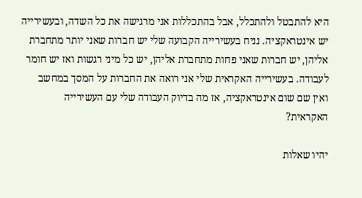היא להתבטל ולהתכלל, אבל בהתכללות אני מרגישה את כל השדה, ובעשירייה יש אינטראקציה. נניח בעשירייה הקבועה שלי יש חברות שאני יותר מתחברת אליהן, יש חברות שאני פחות מתחברת אליהן, יש כל מיני רגשות ואז יש חומר לעבודה. בעשירייה האקראית שלי אני רואה את החברות על המסך במחשב ואין שם שום אינטראקציה, אז מה בדיוק העבודה שלי עם העשירייה האקראית?

יהיו שאלות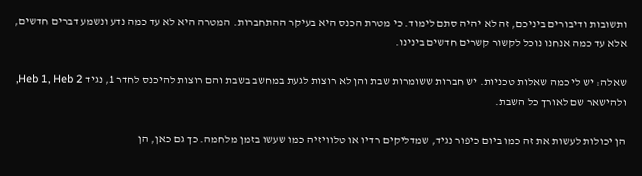ותשובות ודיבורים ביניכם, זה לא יהיה סתם לימוד. כי מטרת הכנס היא בעיקר ההתחברות. המטרה היא לא עד כמה נדע ונשמע דברים חדשים, אלא עד כמה אנחנו נוכל לקשור קשרים חדשים בינינו.

שאלה: יש לי כמה שאלות טכניות. יש חברות ששומרות שבת והן לא רוצות לגעת במחשב בשבת והם רוצות להיכנס לחדר 1, נגיד Heb 1, Heb 2, ולהישאר שם לאורך כל השבת.

הן יכולות לעשות את זה כמו ביום כיפור נגיד, שמדליקים רדיו או טלוויזיה כמו שעשו בזמן מלחמה. כך גם כאן, הן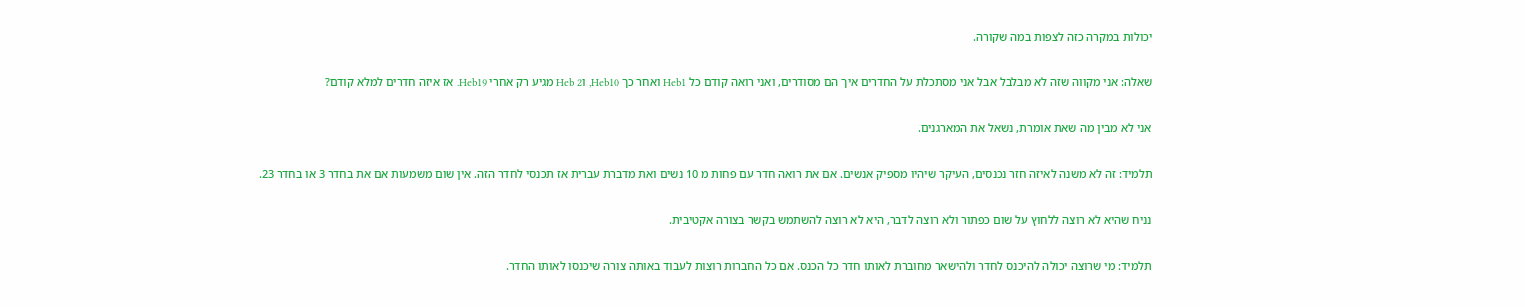יכולות במקרה כזה לצפות במה שקורה.

שאלה: אני מקווה שזה לא מבלבל אבל אני מסתכלת על החדרים איך הם מסודרים, ואני רואה קודם כל Heb1 ואחר כך Heb10, וHeb 2 מגיע רק אחרי Heb19. אז איזה חדרים למלא קודם?

אני לא מבין מה שאת אומרת, נשאל את המארגנים.

תלמיד: זה לא משנה לאיזה חזר נכנסים, העיקר שיהיו מספיק אנשים. אם את רואה חדר עם פחות מ 10 נשים ואת מדברת עברית אז תכנסי לחדר הזה. אין שום משמעות אם את בחדר 3 או בחדר 23.

נניח שהיא לא רוצה ללחוץ על שום כפתור ולא רוצה לדבר, היא לא רוצה להשתמש בקשר בצורה אקטיבית.

תלמיד: מי שרוצה יכולה להיכנס לחדר ולהישאר מחוברת לאותו חדר כל הכנס. אם כל החברות רוצות לעבוד באותה צורה שיכנסו לאותו החדר.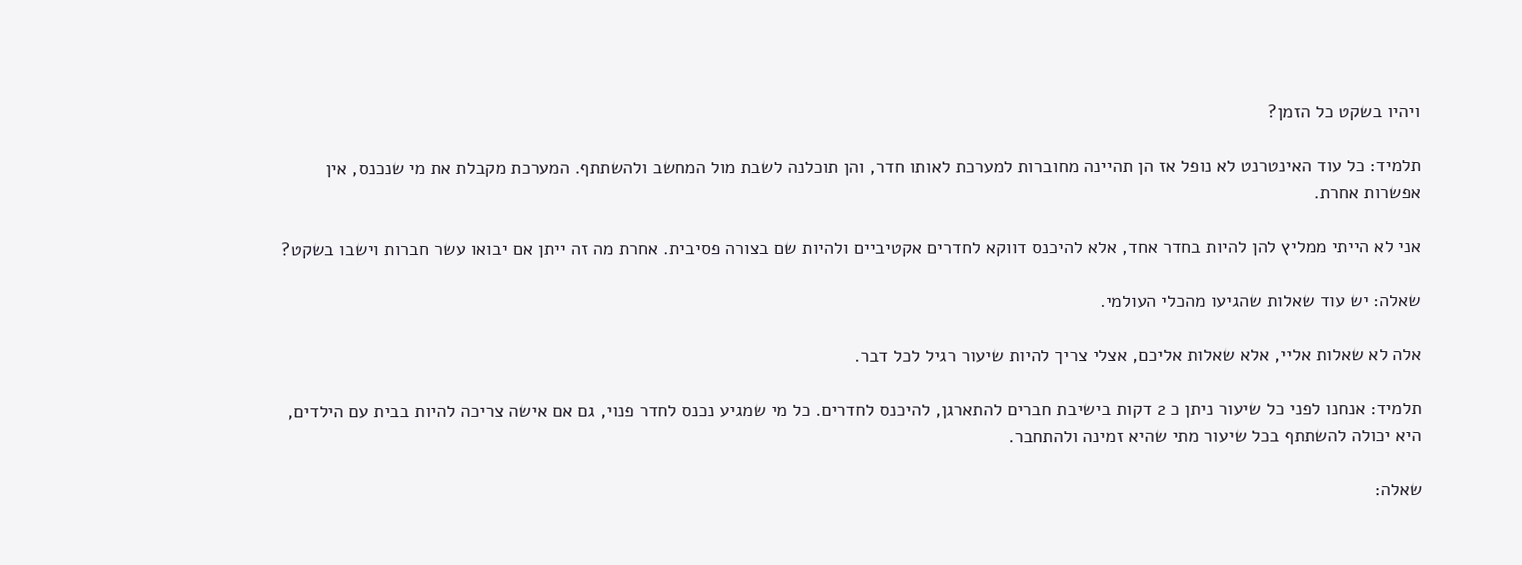ויהיו בשקט כל הזמן?

תלמיד: כל עוד האינטרנט לא נופל אז הן תהיינה מחוברות למערכת לאותו חדר, והן תוכלנה לשבת מול המחשב ולהשתתף. המערכת מקבלת את מי שנכנס, אין אפשרות אחרת.

אני לא הייתי ממליץ להן להיות בחדר אחד, אלא להיכנס דווקא לחדרים אקטיביים ולהיות שם בצורה פסיבית. אחרת מה זה ייתן אם יבואו עשר חברות וישבו בשקט?

שאלה: יש עוד שאלות שהגיעו מהכלי העולמי.

אלה לא שאלות אליי, אלא שאלות אליכם, אצלי צריך להיות שיעור רגיל לכל דבר.

תלמיד: אנחנו לפני כל שיעור ניתן כ 2 דקות בישיבת חברים להתארגן, להיכנס לחדרים. כל מי שמגיע נכנס לחדר פנוי, גם אם אישה צריכה להיות בבית עם הילדים, היא יכולה להשתתף בכל שיעור מתי שהיא זמינה ולהתחבר.

שאלה: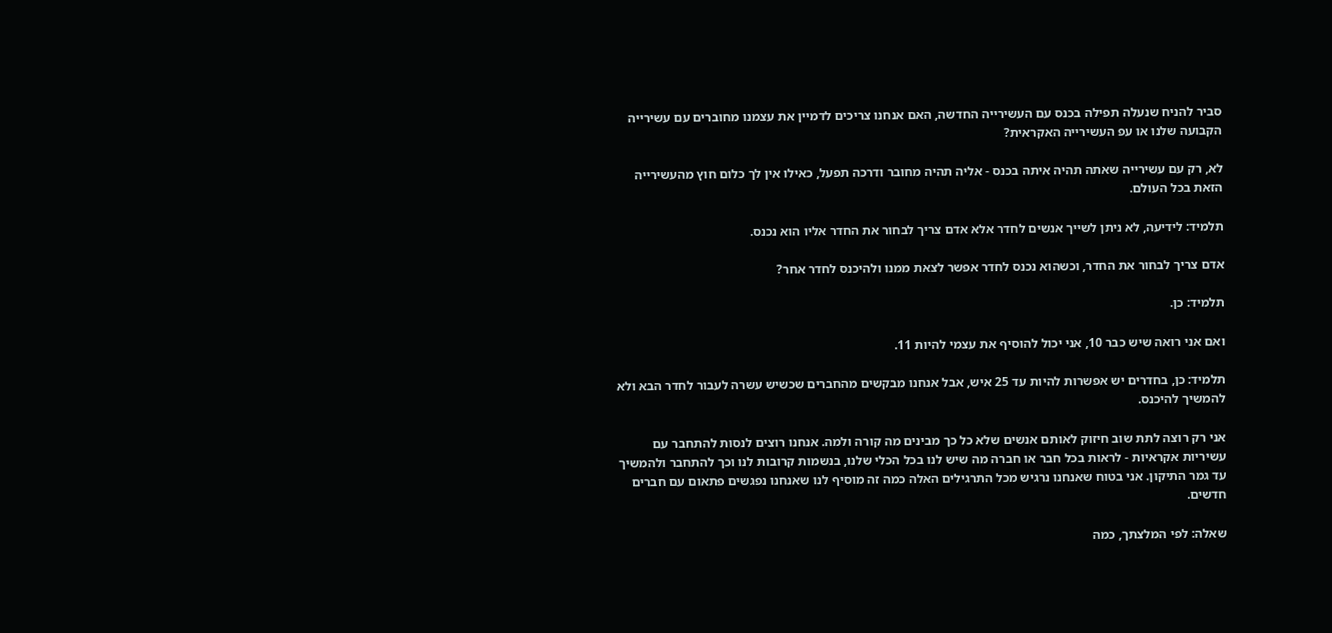סביר להניח שנעלה תפילה בכנס עם העשירייה החדשה, האם אנחנו צריכים לדמיין את עצמנו מחוברים עם עשירייה הקבועה שלנו או עפ העשירייה האקראית?

לא, רק עם עשירייה שאתה תהיה איתה בכנס - אליה תהיה מחובר ודרכה תפעל, כאילו אין לך כלום חוץ מהעשירייה הזאת בכל העולם.

תלמיד: לידיעה, לא ניתן לשייך אנשים לחדר אלא אדם צריך לבחור את החדר אליו הוא נכנס.

אדם צריך לבחור את החדר, וכשהוא נכנס לחדר אפשר לצאת ממנו ולהיכנס לחדר אחר?

תלמיד: כן.

ואם אני רואה שיש כבר 10, אני יכול להוסיף את עצמי להיות 11.

תלמיד: כן, בחדרים יש אפשרות להיות עד 25 איש, אבל אנחנו מבקשים מהחברים שכשיש עשרה לעבור לחדר הבא ולא להמשיך להיכנס.

אני רק רוצה לתת שוב חיזוק לאותם אנשים שלא כל כך מבינים מה קורה ולמה. אנחנו רוצים לנסות להתחבר עם עשיריות אקראיות - לראות בכל חבר או חברה מה שיש לנו בכל הכלי שלנו, בנשמות קרובות לנו וכך להתחבר ולהמשיך עד גמר התיקון. אני בטוח שאנחנו נרגיש מכל התרגילים האלה כמה זה מוסיף לנו שאנחנו נפגשים פתאום עם חברים חדשים.

שאלה: לפי המלצתך, כמה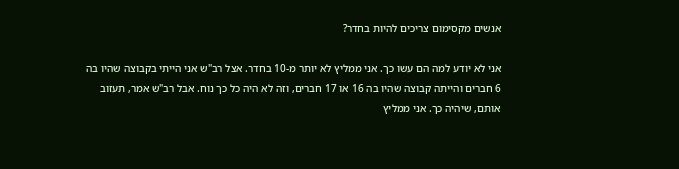אנשים מקסימום צריכים להיות בחדר?

אני לא יודע למה הם עשו כך. אני ממליץ לא יותר מ-10 בחדר. אצל רב"ש אני הייתי בקבוצה שהיו בה 6 חברים והייתה קבוצה שהיו בה 16 או 17 חברים, וזה לא היה כל כך נוח. אבל רב"ש אמר, תעזוב אותם, שיהיה כך. אני ממליץ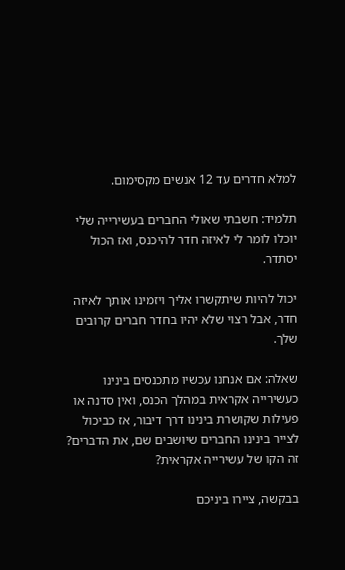למלא חדרים עד 12 אנשים מקסימום.

תלמיד: חשבתי שאולי החברים בעשירייה שלי יוכלו לומר לי לאיזה חדר להיכנס, ואז הכול יסתדר.

יכול להיות שיתקשרו אליך ויזמינו אותך לאיזה חדר, אבל רצוי שלא יהיו בחדר חברים קרובים שלך.

שאלה: אם אנחנו עכשיו מתכנסים בינינו כעשירייה אקראית במהלך הכנס, ואין סדנה או פעילות שקושרת בינינו דרך דיבור, אז כביכול לצייר בינינו החברים שיושבים שם, את הדברים? זה הקו של עשירייה אקראית?

בבקשה, ציירו ביניכם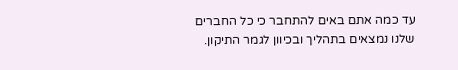עד כמה אתם באים להתחבר כי כל החברים שלנו נמצאים בתהליך ובכיוון לגמר התיקון.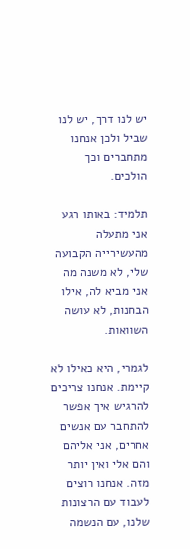יש לנו דרך, יש לנו שביל ולכן אנחנו מתחברים וכך הולכים.

תלמיד: באותו רגע אני מתעלה מהעשירייה הקבועה שלי, לא משנה מה אני מביא לה, אילו הבחנות, לא עושה השוואות.

לגמרי, היא כאילו לא קיימת. אנחנו צריכים להרגיש איך אפשר להתחבר עם אנשים אחרים, אני אליהם והם אלי ואין יותר מזה. אנחנו רוצים לעבוד עם הרצונות שלנו, עם הנשמה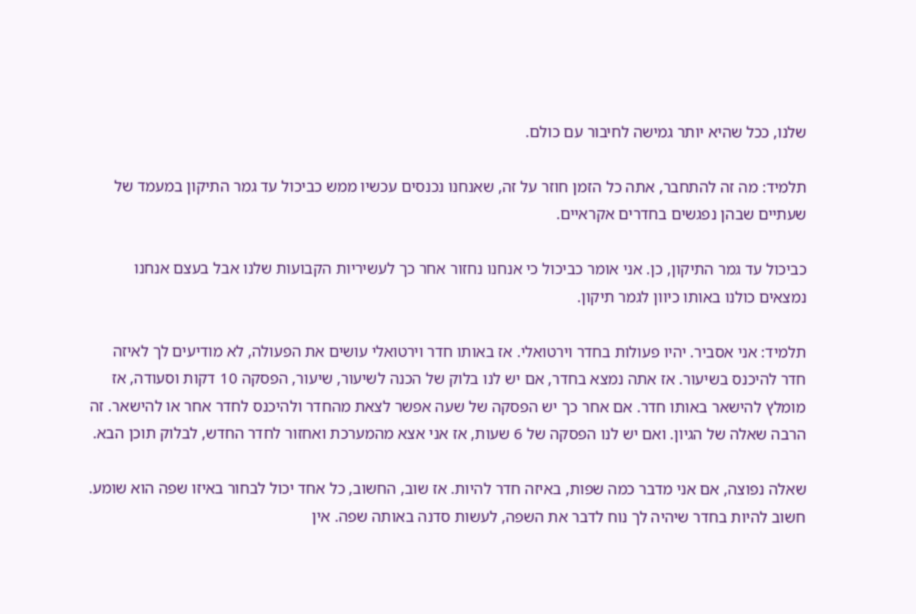שלנו, ככל שהיא יותר גמישה לחיבור עם כולם.

תלמיד: מה זה להתחבר, אתה כל הזמן חוזר על זה, שאנחנו נכנסים עכשיו ממש כביכול עד גמר התיקון במעמד של שעתיים שבהן נפגשים בחדרים אקראיים.

כביכול עד גמר התיקון, כן. אני אומר כביכול כי אנחנו נחזור אחר כך לעשיריות הקבועות שלנו אבל בעצם אנחנו נמצאים כולנו באותו כיוון לגמר תיקון.

תלמיד: אני אסביר. יהיו פעולות בחדר וירטואלי. אז באותו חדר וירטואלי עושים את הפעולה, לא מודיעים לך לאיזה חדר להיכנס בשיעור. אז אתה נמצא בחדר, אם יש לנו בלוק של הכנה לשיעור, שיעור, הפסקה 10 דקות וסעודה, אז מומלץ להישאר באותו חדר. אם אחר כך יש הפסקה של שעה אפשר לצאת מהחדר ולהיכנס לחדר אחר או להישאר. זה הרבה שאלה של הגיון. ואם יש לנו הפסקה של 6 שעות, אז אני אצא מהמערכת ואחזור לחדר החדש, לבלוק תוכן הבא.

שאלה נפוצה, אם אני מדבר כמה שפות, באיזה חדר להיות. אז שוב, החשוב, כל אחד יכול לבחור באיזו שפה הוא שומע. חשוב להיות בחדר שיהיה לך נוח לדבר את השפה, לעשות סדנה באותה שפה. אין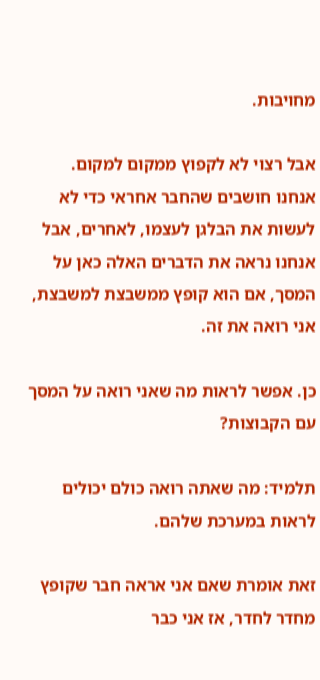מחויבות.

אבל רצוי לא לקפוץ ממקום למקום. אנחנו חושבים שהחבר אחראי כדי לא לעשות את הבלגן לעצמו, לאחרים, אבל אנחנו נראה את הדברים האלה כאן על המסך, אם הוא קופץ ממשבצת למשבצת, אני רואה את זה.

כן. אפשר לראות מה שאני רואה על המסך עם הקבוצות?

תלמיד: מה שאתה רואה כולם יכולים לראות במערכת שלהם.

זאת אומרת שאם אני אראה חבר שקופץ מחדר לחדר, אז אני כבר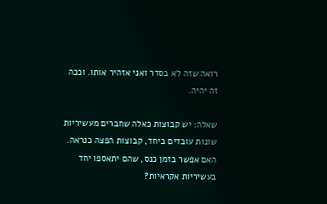רואה שזה לא בסדר ואני אזהיר אותו. וככה זה יהיה.

שאלה: יש קבוצות כאלה שחברים מעשיריות שונות עובדים ביחד, קבוצות הפצה כנראה. האם אפשר בזמן כנס, שהם יתאספו יחד בעשיריות אקראיות?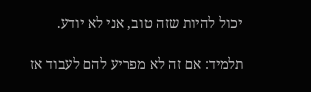יכול להיות שזה טוב, אני לא יודע.

תלמיד: אם זה לא מפריע להם לעבוד אז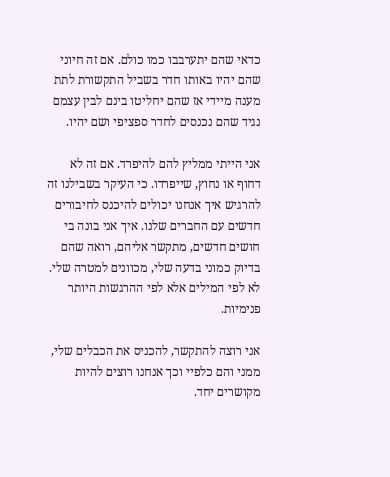כדאי שהם יתערבבו כמו כולם. אם זה חיוני שהם יהיו באותו חדר בשביל התקשורת לתת מענה מיידי אז שהם יחליטו בינם לבין עצמם נגיד שהם נכנסים לחדר ספציפי ושם יהיו.

אני הייתי ממליץ להם להיפרד. אם זה לא דחוף או נחוץ, שייפרדו. כי העיקר בשבילנו זה להרגיש איך אנחנו יכולים להיכנס לחיבורים חדשים עם החברים שלנו. איך אני בונה בי חושים חדשים, מתקשר אליהם, רואה שהם בדיוק כמוני בדעה שלי, מכוונים למטרה שלי. לא לפי המילים אלא לפי ההרגשות היותר פנימיות.

אני רוצה להתקשר, להכניס את הכבלים שלי, ממני והם כלפיי וכך אנחנו רוצים להיות מקושרים יחד.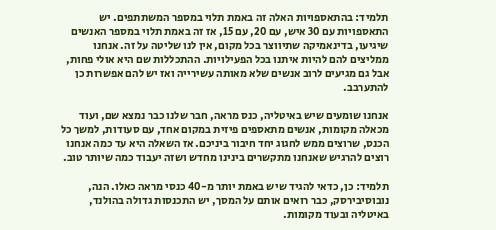תלמיד: בהתאספויות האלה זה באמת תלוי במספר המשתתפים. יש התאספויות עם 30 איש, עם 20, עם 15, אז זה באמת תלוי במספר האנשים שיגיעו, בדינאמיקה שתיווצר בכל מקום, אין לנו שליטה על זה. אנחנו ממליצים להם להיות איתנו בכל הפעילויות. ההתכללות שם היא אולי פחות, אבל גם מגיעים לרוב אנשים שלא מאותה עשירייה ואז יש להם אפשרות כן להתערבב.

אנחנו שומעים שיש באיטליה, כנס מראה, חבר שלנו כבר נמצא שם, ועוד מכאלה מקומות, אנשים מתאספים פיזית במקום אחד, עם סעודות, למשך כל הכנס, שרוצים ממש לחגוג יחד חיבור ביניכם. אז השאלה היא עד כמה אנחנו רוצים להרגיש שאנחנו מתקשרים בינינו מחדש ושזה יעבוד כמה שיותר טוב.

תלמיד: כן, כדאי להגיד שיש באמת יותר מ-40 כנסי מראה כאלו. הנה, נובוסיבירסק, כבר רואים אותם על המסך, יש התכנסות גדולה בהולנד, באיטליה ובעוד מקומות.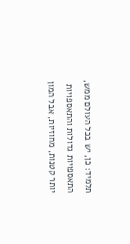תלמיד: כן, יש בכל העולם ממש, התאספויות גדולות והתאספויות יותר קטנות, מחוזיות, אבל המון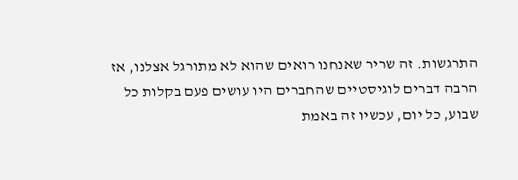התרגשות. זה שריר שאנחנו רואים שהוא לא מתורגל אצלנו, אז הרבה דברים לוגיסטיים שהחברים היו עושים פעם בקלות כל שבוע, כל יום, עכשיו זה באמת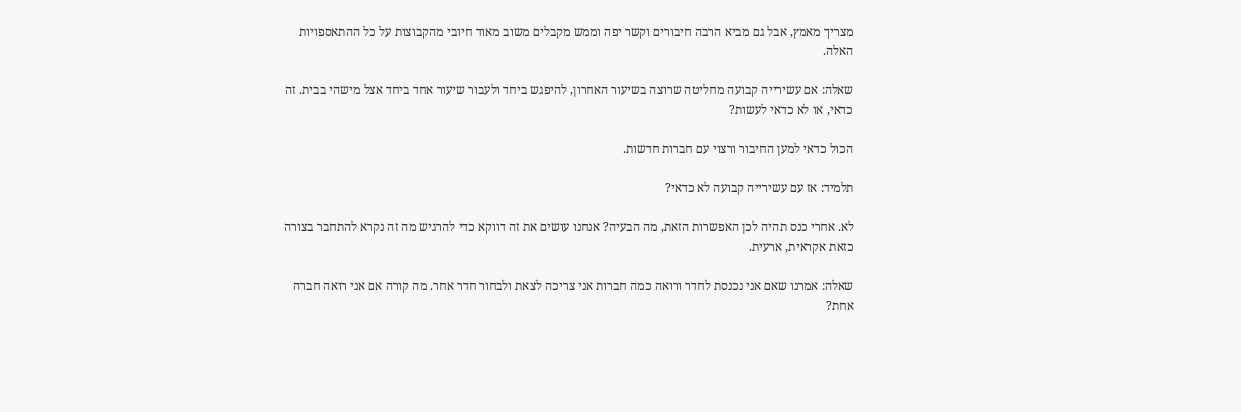מצריך מאמץ, אבל גם מביא הרבה חיבורים וקשר יפה וממש מקבלים משוב מאוד חיובי מהקבוצות על כל ההתאספויות האלה.

שאלה: אם עשירייה קבועה מחליטה שרוצה בשיעור האחרון, להיפגש ביחד ולעבור שיעור אחד ביחד אצל מישהי בבית. זה כדאי, או לא כדאי לעשות?

הכול כדאי למען החיבור ורצוי עם חברות חדשות.

תלמיד: אז עם עשירייה קבועה לא כדאי?

לא. אחרי כנס תהיה לכן האפשרות הזאת, מה הבעיה? אנחנו עושים את זה דווקא כדי להרגיש מה זה נקרא להתחבר בצורה כזאת אקראית, ארעית.

שאלה: אמרנו שאם אני נכנסת לחדר ורואה כמה חברות אני צריכה לצאת ולבחור חדר אחר. מה קורה אם אני רואה חברה אחת?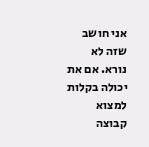אני חושב שזה לא נורא. אם את יכולה בקלות למצוא קבוצה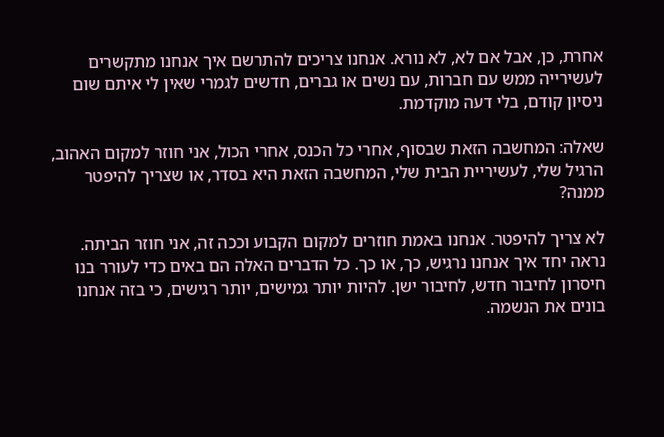אחרת, כן, אבל אם לא, לא נורא. אנחנו צריכים להתרשם איך אנחנו מתקשרים לעשירייה ממש עם חברות, עם נשים או גברים, חדשים לגמרי שאין לי איתם שום ניסיון קודם, בלי דעה מוקדמת.

שאלה: המחשבה הזאת שבסוף, אחרי כל הכנס, אחרי הכול, אני חוזר למקום האהוב, הרגיל שלי, לעשיריית הבית שלי, המחשבה הזאת היא בסדר, או שצריך להיפטר ממנה?

לא צריך להיפטר. אנחנו באמת חוזרים למקום הקבוע וככה זה, אני חוזר הביתה. נראה יחד איך אנחנו נרגיש, כך, או כך. כל הדברים האלה הם באים כדי לעורר בנו חיסרון לחיבור חדש, לחיבור ישן. להיות יותר גמישים, יותר רגישים, כי בזה אנחנו בונים את הנשמה.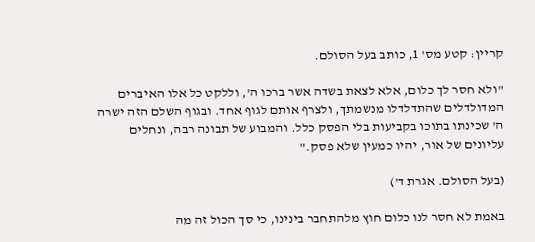קריין: קטע מס' 1, כותב בעל הסולם.

"ולא חסר לך כלום, אלא לצאת בשדה אשר ברכו ה', וללקט כל אלו האיברים המדולדלים שהתדלדלו מנשמתך, ולצרף אותם לגוף אחד. ובגוף השלם הזה ישרה ה' שכינתו בתוכו בקביעות בלי הפסק כלל. והמבוע של תבונה רבה, ונחלים עליונים של אור, יהיו כמעין שלא פסק."

(בעל הסולם. אגרת ד')

באמת לא חסר לנו כלום חוץ מלהתחבר בינינו, כי סך הכול זה מה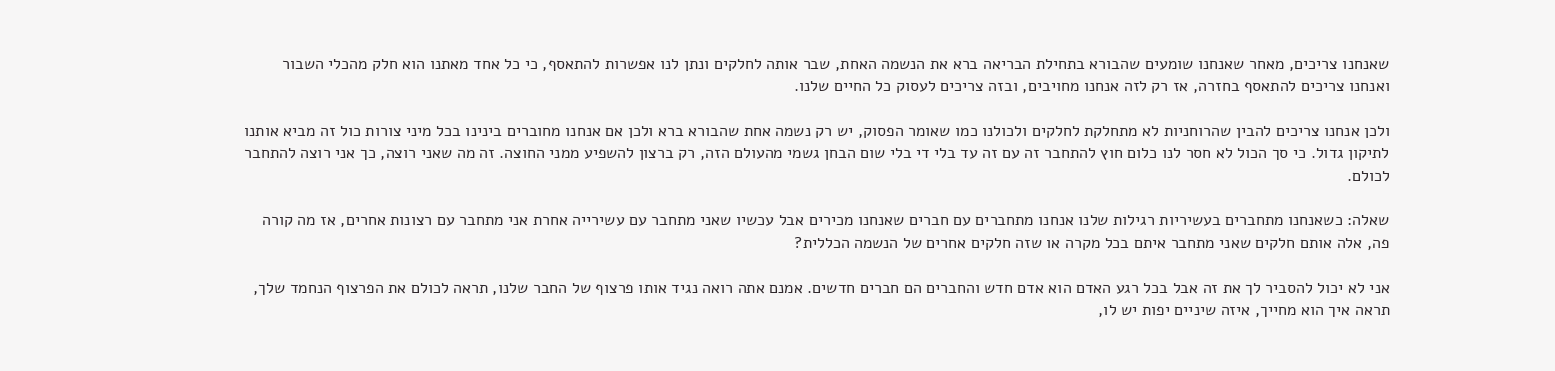שאנחנו צריכים, מאחר שאנחנו שומעים שהבורא בתחילת הבריאה ברא את הנשמה האחת, שבר אותה לחלקים ונתן לנו אפשרות להתאסף, כי כל אחד מאתנו הוא חלק מהכלי השבור ואנחנו צריכים להתאסף בחזרה, אז רק לזה אנחנו מחויבים, ובזה צריכים לעסוק כל החיים שלנו.

ולכן אנחנו צריכים להבין שהרוחניות לא מתחלקת לחלקים ולכולנו כמו שאומר הפסוק, יש רק נשמה אחת שהבורא ברא ולכן אם אנחנו מחוברים בינינו בכל מיני צורות כול זה מביא אותנו לתיקון גדול. כי סך הכול לא חסר לנו כלום חוץ להתחבר זה עם זה עד בלי די בלי שום הבחן גשמי מהעולם הזה, רק ברצון להשפיע ממני החוצה. זה מה שאני רוצה, כך אני רוצה להתחבר לכולם.

שאלה: כשאנחנו מתחברים בעשיריות רגילות שלנו אנחנו מתחברים עם חברים שאנחנו מכירים אבל עכשיו שאני מתחבר עם עשירייה אחרת אני מתחבר עם רצונות אחרים, אז מה קורה פה, אלה אותם חלקים שאני מתחבר איתם בכל מקרה או שזה חלקים אחרים של הנשמה הכללית?

אני לא יכול להסביר לך את זה אבל בכל רגע האדם הוא אדם חדש והחברים הם חברים חדשים. אמנם אתה רואה נגיד אותו פרצוף של החבר שלנו, תראה לכולם את הפרצוף הנחמד שלך, תראה איך הוא מחייך, איזה שיניים יפות יש לו,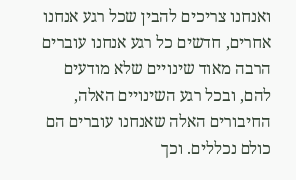ואנחנו צריכים להבין שכל רגע אנחנו אחרים, חדשים כל רגע אנחנו עוברים הרבה מאוד שינויים שלא מודעים להם, ובכל רגע השינויים האלה, החיבורים האלה שאנחנו עוברים הם כולם נכללים. וכך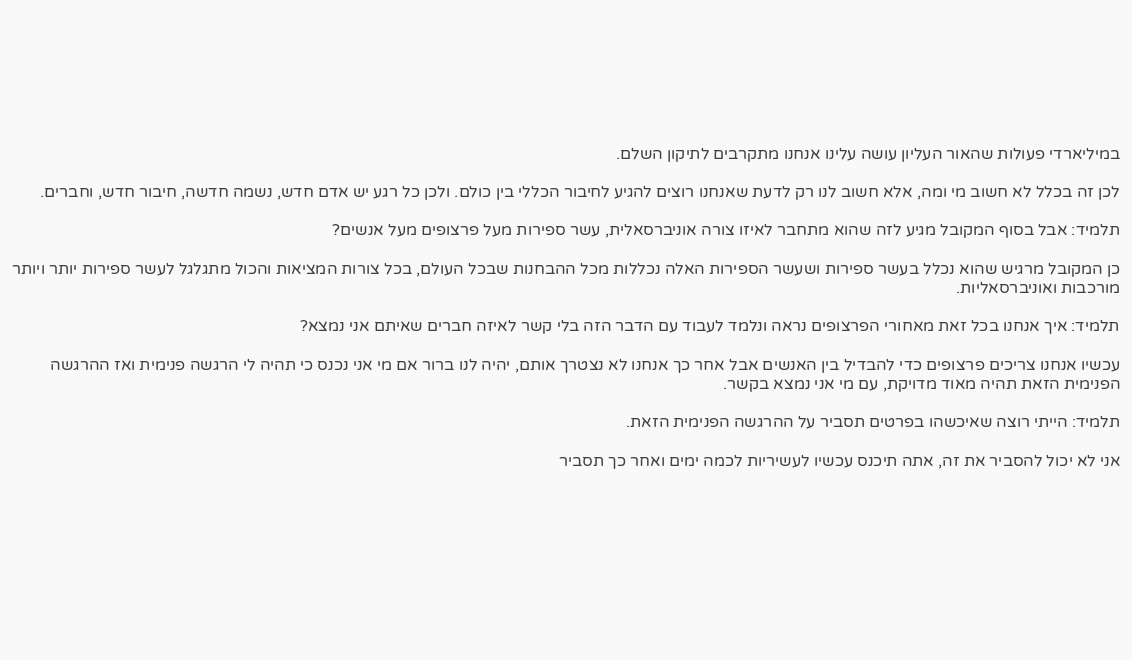במיליארדי פעולות שהאור העליון עושה עלינו אנחנו מתקרבים לתיקון השלם.

לכן זה בכלל לא חשוב מי ומה, אלא חשוב לנו רק לדעת שאנחנו רוצים להגיע לחיבור הכללי בין כולם. ולכן כל רגע יש אדם חדש, נשמה חדשה, חיבור חדש, וחברים.

תלמיד: אבל בסוף המקובל מגיע לזה שהוא מתחבר לאיזו צורה אוניברסאלית, עשר ספירות מעל פרצופים מעל אנשים?

כן המקובל מרגיש שהוא נכלל בעשר ספירות ושעשר הספירות האלה נכללות מכל ההבחנות שבכל העולם, בכל צורות המציאות והכול מתגלגל לעשר ספירות יותר ויותר מורכבות ואוניברסאליות.

תלמיד: איך אנחנו בכל זאת מאחורי הפרצופים נראה ונלמד לעבוד עם הדבר הזה בלי קשר לאיזה חברים שאיתם אני נמצא?

עכשיו אנחנו צריכים פרצופים כדי להבדיל בין האנשים אבל אחר כך אנחנו לא נצטרך אותם, יהיה לנו ברור אם מי אני נכנס כי תהיה לי הרגשה פנימית ואז ההרגשה הפנימית הזאת תהיה מאוד מדויקת, עם מי אני נמצא בקשר.

תלמיד: הייתי רוצה שאיכשהו בפרטים תסביר על ההרגשה הפנימית הזאת.

אני לא יכול להסביר את זה, אתה תיכנס עכשיו לעשיריות לכמה ימים ואחר כך תסביר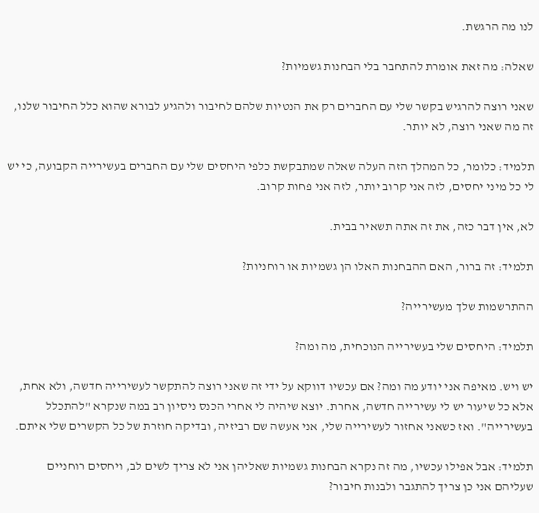לנו מה הרגשת.

שאלה: מה זאת אומרת להתחבר בלי הבחנות גשמיות?

שאני רוצה להרגיש בקשר שלי עם החברים רק את הנטיות שלהם לחיבור ולהגיע לבורא שהוא כלל החיבור שלנו, זה מה שאני רוצה, לא יותר.

תלמיד: כלומר, כל המהלך הזה העלה שאלה שמתבקשת כלפי היחסים שלי עם החברים בעשירייה הקבועה, כי יש לי כל מיני יחסים, לזה אני קרוב יותר, לזה אני פחות קרוב.

לא, אין דבר כזה, את זה אתה תשאיר בבית.

תלמיד: זה ברור, האם ההבחנות האלו הן גשמיות או רוחניות?

ההתרשמות שלך מעשירייה?

תלמיד: היחסים שלי בעשירייה הנוכחית, מה ומה?

יש ויש. מאיפה אני יודע מה ומה? אם עכשיו דווקא על ידי זה שאני רוצה להתקשר לעשירייה חדשה, ולא אחת, אלא כל שיעור יש לי עשירייה חדשה, אחרת. יוצא שיהיה לי אחרי הכנס ניסיון רב במה שנקרא "להתכלל בעשירייה". ואז כשאני אחזור לעשירייה שלי, אני אעשה שם רביזיה, ובדיקה חוזרת של כל הקשרים שלי איתם.

תלמיד: אבל אפילו עכשיו, מה זה נקרא הבחנות גשמיות שאליהן אני לא צריך לשים לב, ויחסים רוחניים שעליהם אני כן צריך להתגבר ולבנות חיבור?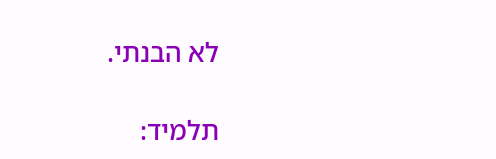לא הבנתי.

תלמיד: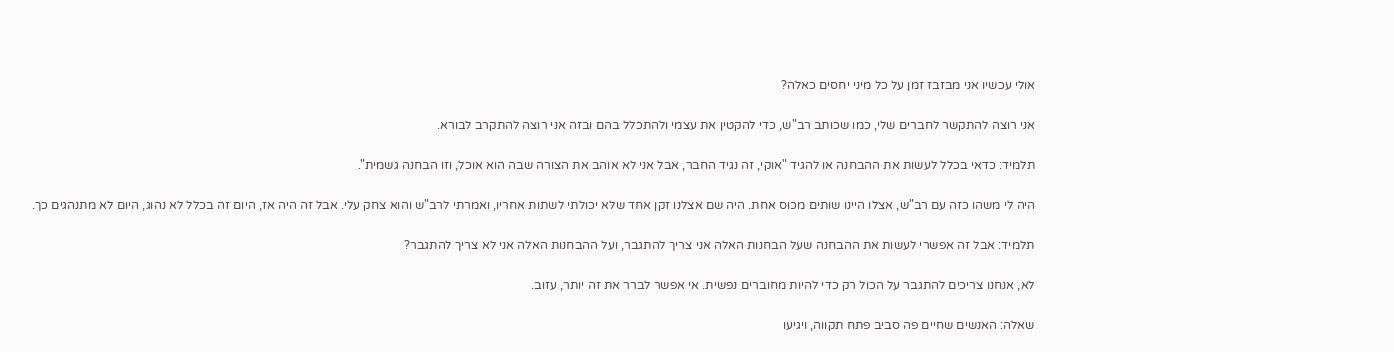אולי עכשיו אני מבזבז זמן על כל מיני יחסים כאלה?

אני רוצה להתקשר לחברים שלי, כמו שכותב רב"ש, כדי להקטין את עצמי ולהתכלל בהם ובזה אני רוצה להתקרב לבורא.

תלמיד: כדאי בכלל לעשות את ההבחנה או להגיד "אוקי, זה נגיד החבר, אבל אני לא אוהב את הצורה שבה הוא אוכל, וזו הבחנה גשמית".

היה לי משהו כזה עם רב"ש, אצלו היינו שותים מכוס אחת. היה שם אצלנו זקן אחד שלא יכולתי לשתות אחריו, ואמרתי לרב"ש והוא צחק עלי. אבל זה היה אז, היום זה בכלל לא נהוג, היום לא מתנהגים כך.

תלמיד: אבל זה אפשרי לעשות את ההבחנה שעל הבחנות האלה אני צריך להתגבר, ועל ההבחנות האלה אני לא צריך להתגבר?

לא, אנחנו צריכים להתגבר על הכול רק כדי להיות מחוברים נפשית. אי אפשר לברר את זה יותר, עזוב.

שאלה: האנשים שחיים פה סביב פתח תקווה, ויגיעו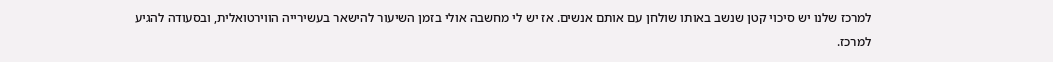למרכז שלנו יש סיכוי קטן שנשב באותו שולחן עם אותם אנשים. אז יש לי מחשבה אולי בזמן השיעור להישאר בעשירייה הווירטואלית, ובסעודה להגיע למרכז.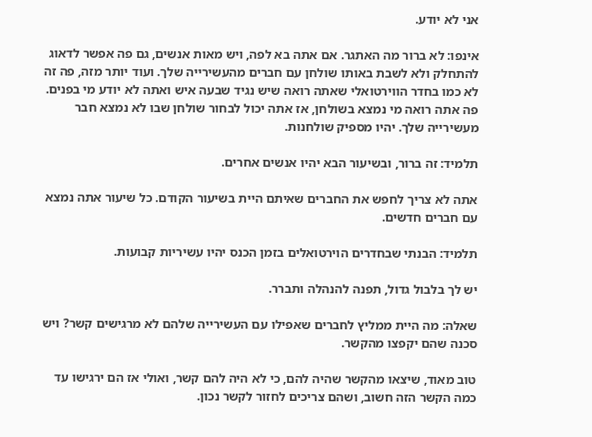אני לא יודע.

אינפו: לא ברור מה האתגר. אם אתה בא לפה, ויש מאות אנשים, גם פה אפשר לדאוג להתחלק ולא לשבת באותו שולחן עם חברים מהעשירייה שלך. ועוד יותר מזה, פה זה לא כמו בחדר הווירטואלי שאתה רואה שיש נגיד שבעה איש ואתה לא יודע מי בפנים. פה אתה רואה מי נמצא בשולחן, אז אתה יכול לבחור שולחן שבו לא נמצא חבר מעשירייה שלך. יהיו מספיק שולחנות.

תלמיד: זה ברור, ובשיעור הבא יהיו אנשים אחרים.

אתה לא צריך לחפש את החברים שאיתם היית בשיעור הקודם. כל שיעור אתה נמצא עם חברים חדשים.

תלמיד: הבנתי שבחדרים הוירטואלים בזמן הכנס יהיו עשיריות קבועות.

יש לך בלבול גדול, תפנה להנהלה ותברר.

שאלה: מה היית ממליץ לחברים שאפילו עם העשירייה שלהם לא מרגישים קשר? ויש סכנה שהם יקפצו מהקשר.

טוב מאוד, שיצאו מהקשר שהיה להם, כי לא היה להם קשר, ואולי אז הם ירגישו עד כמה הקשר הזה חשוב, ושהם צריכים לחזור לקשר נכון.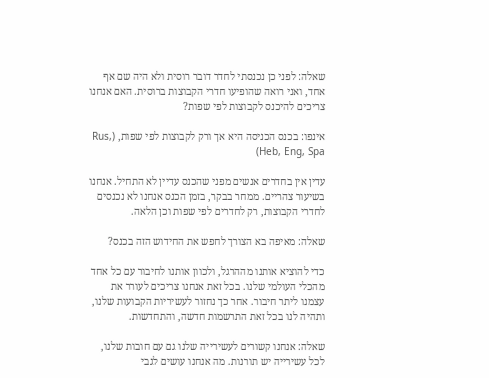שאלה: לפני כן נכנסתי לחדר דובר רוסית ולא היה שם אף אחד, ואני רואה שהופיעו חדרי הקבוצות ברוסית. האם אנחנו צריכים להיכנס לקבוצות לפי שפות?

אינפו: בכנס הכניסה היא אך ורק לקבוצות לפי שפות, (Rus, Heb, Eng, Spa)

עדין אין בחדרים אנשים מפני שהכנס עדיין לא התחיל. אנחנו בשיעור צהריים. ממחר בבקר, בזמן הכנס אנחנו לא נכנסים לחדרי הקבוצות, רק לחדרים לפי שפות וכן הלאה.

שאלה: מאיפה בא הצורך לחפש את החידוש הזה בכנס?

כדי להוציא אותנו מההרגל, ולכוון אותנו לחיבור עם כל אחד מהכלי העולמי שלנו. בכל זאת אנחנו צריכים לעורר את עצמנו ליתר חיבור. אחר כך נחזור לעשיריות הקבועות שלנו, ותהיה לנו בכל זאת התרשמות חדשה, והתחדשות.

שאלה: אנחנו קשורים לעשירייה שלנו גם עם חובות שלנו, לכל עשירייה יש תורנות. מה אנחנו עושים לגבי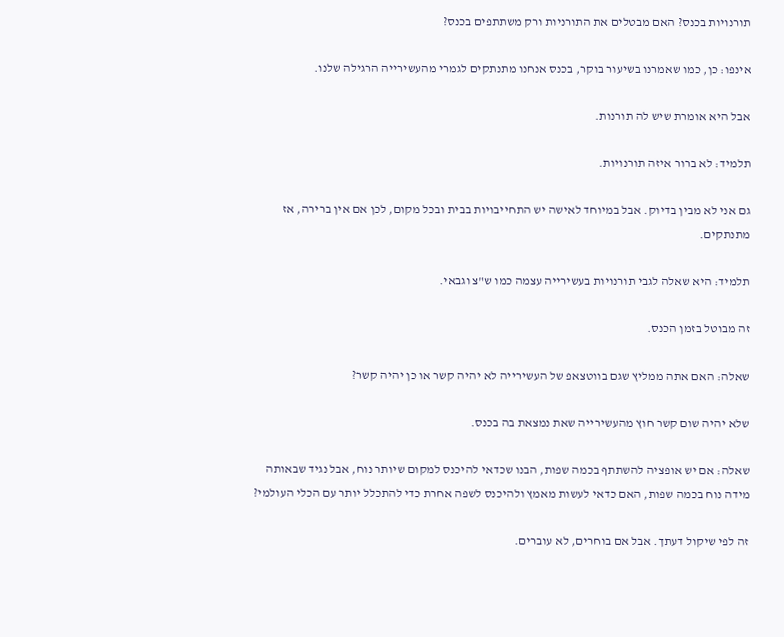תורנויות בכנס? האם מבטלים את התורניות ורק משתתפים בכנס?

אינפו: כן, כמו שאמרנו בשיעור בוקר, בכנס אנחנו מתנתקים לגמרי מהעשירייה הרגילה שלנו.

אבל היא אומרת שיש לה תורנות.

תלמיד: לא ברור איזה תורנויות.

גם אני לא מבין בדיוק. אבל במיוחד לאישה יש התחייבויות בבית ובכל מקום, לכן אם אין ברירה, אז מתנתקים.

תלמיד: היא שאלה לגבי תורנויות בעשירייה עצמה כמו ש"צ וגבאי.

זה מבוטל בזמן הכנס.

שאלה: האם אתה ממליץ שגם בווטצאפ של העשירייה לא יהיה קשר או כן יהיה קשר?

שלא יהיה שום קשר חוץ מהעשירייה שאת נמצאת בה בכנס.

שאלה: אם יש אופציה להשתתף בכמה שפות, הבנו שכדאי להיכנס למקום שיותר נוח, אבל נגיד שבאותה מידה נוח בכמה שפות, האם כדאי לעשות מאמץ ולהיכנס לשפה אחרת כדי להתכלל יותר עם הכלי העולמי?

זה לפי שיקול דעתך. אבל אם בוחרים, לא עוברים.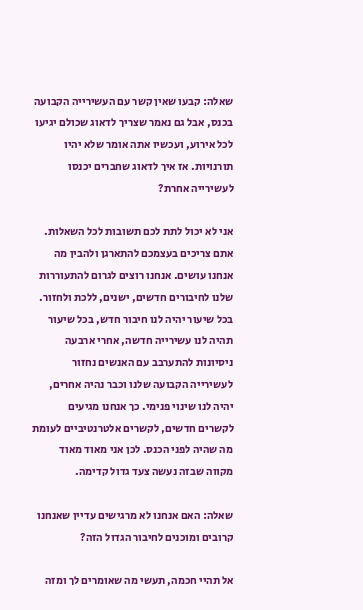שאלה: קבעו שאין קשר עם העשירייה הקבועה בכנס, אבל גם נאמר שצריך לדאוג שכולם יגיעו לכל אירוע, ועכשיו אתה אומר שלא יהיו תורנויות. אז איך לדאוג שחברים יכנסו לעשירייה אחרת?

אני לא יכול לתת לכם תשובות לכל השאלות. אתם צריכים בעצמכם להתארגן ולהבין מה אנחנו עושים. אנחנו רוצים לגרום להתעוררות שלנו לחיבורים חדשים, ישנים, ללכת ולחזור. בכל שיעור יהיה לנו חיבור חדש, בכל שיעור תהיה לנו עשירייה חדשה, אחרי ארבעה ניסיונות להתערבב עם האנשים נחזור לעשירייה הקבועה שלנו וכבר נהיה אחרים, יהיה לנו שינוי פנימי. כך אנחנו מגיעים לקשרים חדשים, לקשרים אלטרנטיביים לעומת מה שהיה לפני הכנס. לכן אני מאוד מאוד מקווה שבזה נעשה צעד גדול קדימה.

שאלה: האם אנחנו לא מרגישים עדיין שאנחנו קרובים ומוכנים לחיבור הגדול הזה?

אל תהיי חכמה, תעשי מה שאומרים לך ומזה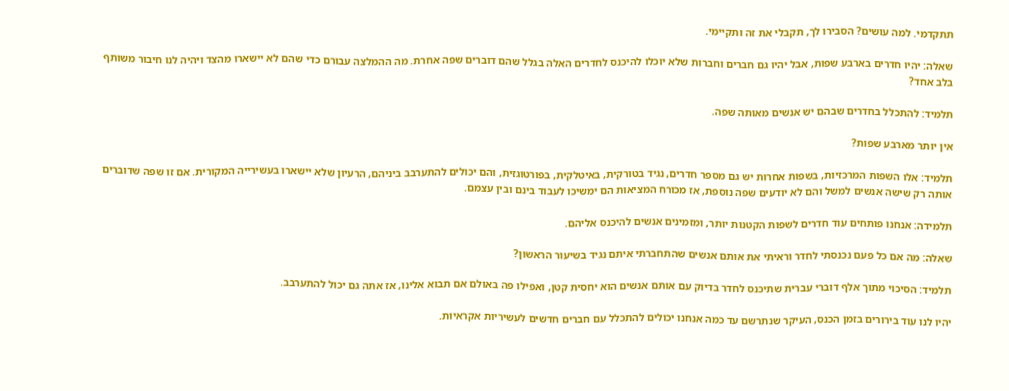תתקדמי. למה עושים? הסבירו לך, תקבלי את זה ותקיימי.

שאלה: יהיו חדרים בארבע שפות, אבל יהיו גם חברים וחברות שלא יוכלו להיכנס לחדרים האלה בגלל שהם דוברים שפה אחרת. מה ההמלצה עבורם כדי שהם לא יישארו מהצד ויהיה לנו חיבור משותף בלב אחד?

תלמיד: להתכלל בחדרים שבהם יש אנשים מאותה שפה.

אין יותר מארבע שפות?

תלמיד: אלו השפות המרכזיות, בשפות אחרות יש גם מספר חדרים, נגיד בטורקית, באיטלקית, בפורטוגזית, והם יכולים להתערבב ביניהם, הרעיון שלא יישארו בעשירייה המקורית. אם זו שפה שדוברים אותה רק שישה אנשים למשל והם לא יודעים שפה נוספת, אז מכורח המציאות הם ימשיכו לעבוד בינם ובין עצמם.

תלמידה: אנחנו פותחים עוד חדרים לשפות הקטנות יותר, ומזמינים אנשים להיכנס אליהם.

שאלה: מה אם כל פעם נכנסתי לחדר וראיתי את אותם אנשים שהתחברתי איתם נגיד בשיעור הראשון?

תלמיד: הסיכוי מתוך אלף דוברי עברית שתיכנס לחדר בדיוק עם אותם אנשים הוא יחסית קטן, ואפילו פה באולם אם תבוא אלינו, אז אתה גם יכול להתערבב.

יהיו לנו עוד בירורים בזמן הכנס, העיקר שנתרשם עד כמה אנחנו יכולים להתכלל עם חברים חדשים לעשיריות אקראיות.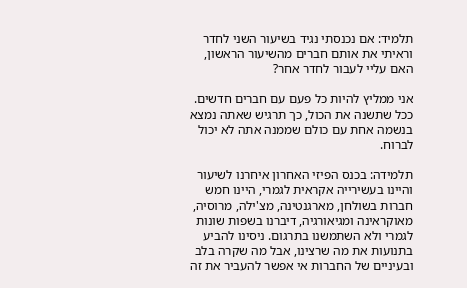תלמיד: אם נכנסתי נגיד בשיעור השני לחדר וראיתי את אותם חברים מהשיעור הראשון, האם עליי לעבור לחדר אחר?

אני ממליץ להיות כל פעם עם חברים חדשים. ככל שתשנה את הכול, כך תרגיש שאתה נמצא בנשמה אחת עם כולם שממנה אתה לא יכול לברוח.

תלמידה: בכנס הפיזי האחרון איחרנו לשיעור והיינו בעשירייה אקראית לגמרי, היינו חמש חברות בשולחן, מארגנטינה, מצ'ילה, מרוסיה, מאוקראינה ומגיאורגיה, דיברנו בשפות שונות לגמרי ולא השתמשנו בתרגום. ניסינו להביע בתנועות את מה שרצינו, אבל מה שקרה בלב ובעיניים של החברות אי אפשר להעביר את זה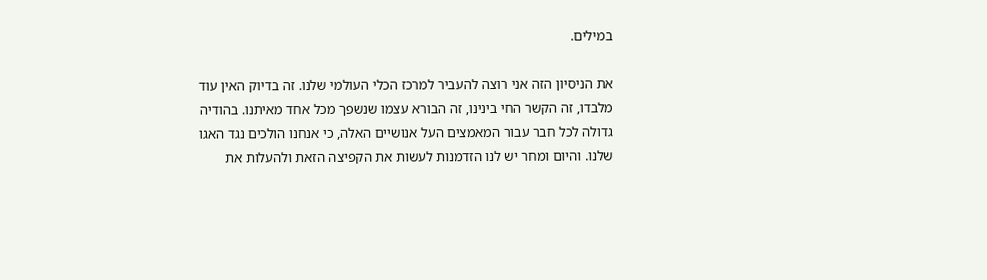במילים.

את הניסיון הזה אני רוצה להעביר למרכז הכלי העולמי שלנו. זה בדיוק האין עוד מלבדו, זה הקשר החי בינינו, זה הבורא עצמו שנשפך מכל אחד מאיתנו. בהודיה גדולה לכל חבר עבור המאמצים העל אנושיים האלה, כי אנחנו הולכים נגד האגו שלנו. והיום ומחר יש לנו הזדמנות לעשות את הקפיצה הזאת ולהעלות את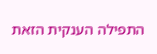התפילה הענקית הזאת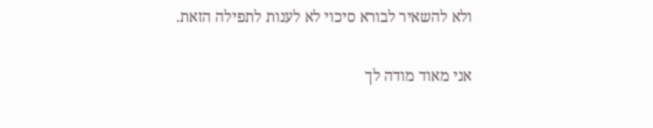ולא להשאיר לבורא סיכוי לא לענות לתפילה הזאת.

אני מאוד מודה לך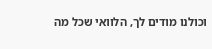וכולנו מודים לך, הלוואי שכל מה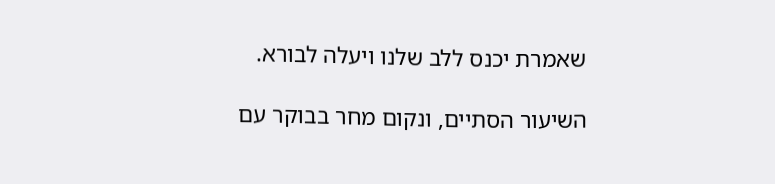שאמרת יכנס ללב שלנו ויעלה לבורא.

השיעור הסתיים, ונקום מחר בבוקר עם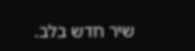שיר חדש בלב.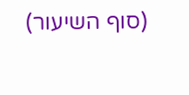(סוף השיעור)